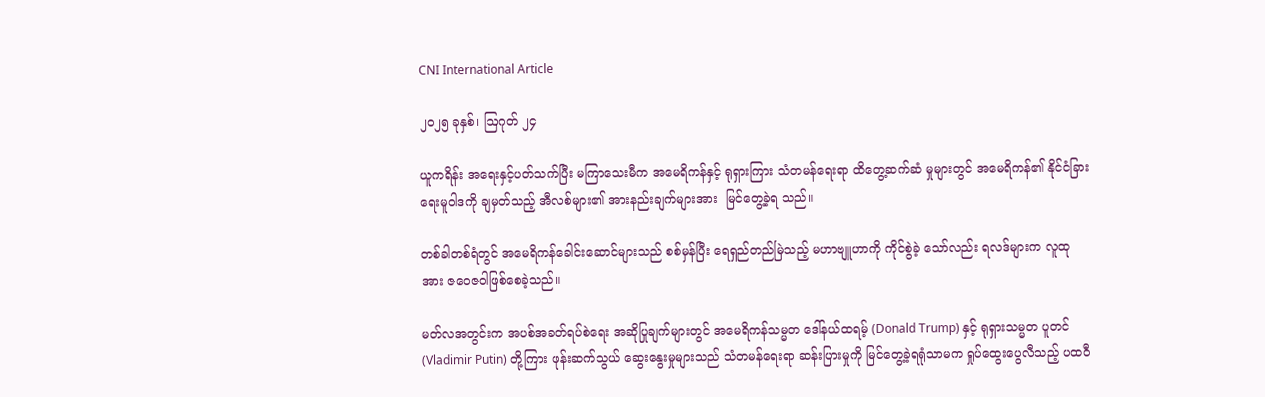CNI International Article

၂၀၂၅ ခုနှစ်၊ ဩဂုတ် ၂၄

ယူကရိန်း အရေးနှင့်ပတ်သက်ပြီး မကြာသေးမီက အမေရိကန်နှင့် ရုရှားကြား သံတမန်ရေးရာ ထိတွေ့ဆက်ဆံ မှုများတွင် အမေရိကန်၏ နိုင်ငံခြားရေးမူဝါဒကို ချမှတ်သည့် အီလစ်များ၏ အားနည်းချက်များအား  မြင်တွေ့ခဲ့ရ သည်။

တစ်ခါတစ်ရံတွင် အမေရိကန်ခေါင်းဆောင်များသည် စစ်မှန်ပြီး ရေရှည်တည်မြဲသည့် မဟာဗျူဟာကို ကိုင်စွဲခဲ့ သော်လည်း ရလဒ်များက လူထုအား ဇဝေဇဝါဖြစ်စေခဲ့သည်။

မတ်လအတွင်းက အပစ်အခတ်ရပ်စဲရေး အဆိုပြုချက်များတွင် အမေရိကန်သမ္မတ ဒေါ်နယ်ထရမ့် (Donald Trump) နှင့် ရုရှားသမ္မတ ပူတင် (Vladimir Putin) တို့ကြား ဖုန်းဆက်သွယ် ဆွေးနွေးမှုများသည် သံတမန်ရေးရာ ဆန်းပြားမှုကို မြင်တွေ့ခဲ့ရရုံသာမက ရှုပ်ထွေးပွေလီသည့် ပထဝီ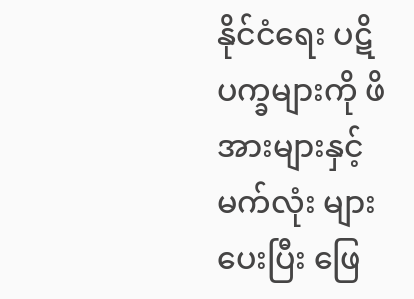နိုင်ငံရေး ပဋိပက္ခများကို ဖိအားများနှင့် မက်လုံး များပေးပြီး ဖြေ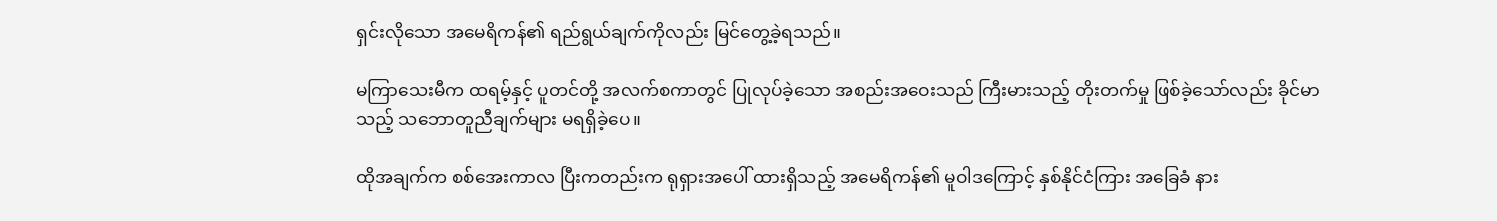ရှင်းလိုသော အမေရိကန်၏ ရည်ရွယ်ချက်ကိုလည်း မြင်တွေ့ခဲ့ရသည်။

မကြာသေးမီက ထရမ့်နှင့် ပူတင်တို့ အလက်စကာတွင် ပြုလုပ်ခဲ့သော အစည်းအဝေးသည် ကြီးမားသည့် တိုးတက်မှု ဖြစ်ခဲ့သော်လည်း ခိုင်မာသည့် သဘောတူညီချက်များ မရရှိခဲ့ပေ။

ထိုအချက်က စစ်အေးကာလ ပြီးကတည်းက ရုရှားအပေါ် ထားရှိသည့် အမေရိကန်၏ မူဝါဒကြောင့် နှစ်နိုင်ငံကြား အခြေခံ နား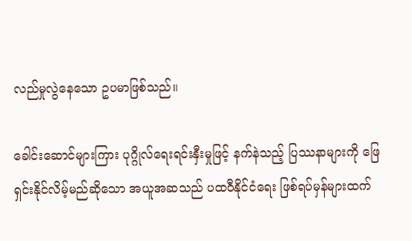လည်မှုလွဲနေသော ဥပမာဖြစ်သည်။

ခေါင်းဆောင်များကြား ပုဂ္ဂိုလ်ရေးရင်းနှီးမှုဖြင့် နက်နဲသည့် ပြဿနာများကို ဖြေရှင်းနိုင်လိမ့်မည်ဆိုသော အယူအဆသည် ပထဝီနိုင်ငံရေး ဖြစ်ရပ်မှန်များထက်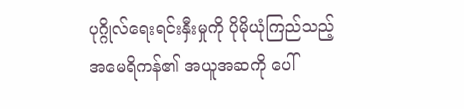ပုဂ္ဂိုလ်ရေးရင်းနှီးမှုကို ပိုမိုယုံကြည်သည့် အမေရိကန်၏ အယူအဆကို ပေါ်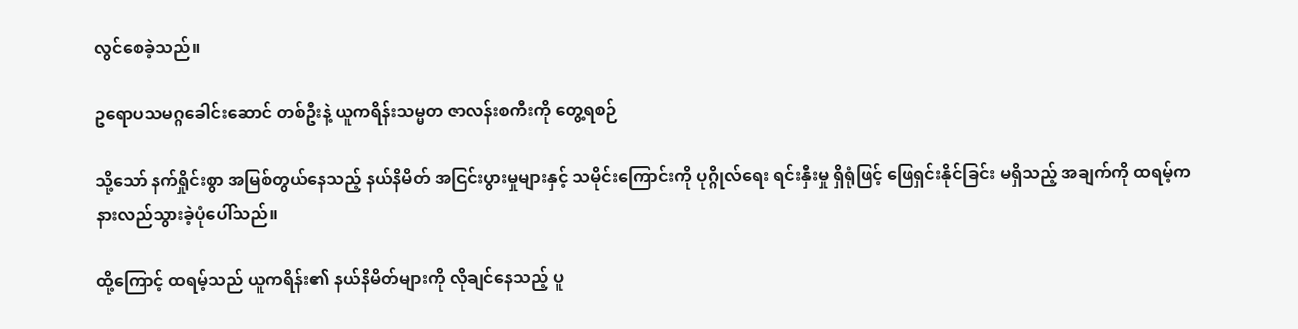လွင်စေခဲ့သည်။

ဥရောပသမဂ္ဂခေါင်းဆောင် တစ်ဦးနဲ့ ယူကရိန်းသမ္မတ ဇာလန်းစကီးကို တွေ့ရစဉ်

သို့သော် နက်ရှိုင်းစွာ အမြစ်တွယ်နေသည့် နယ်နိမိတ် အငြင်းပွားမှုများနှင့် သမိုင်းကြောင်းကို ပုဂ္ဂိုလ်ရေး ရင်းနှီးမှု ရှိရုံဖြင့် ဖြေရှင်းနိုင်ခြင်း မရှိသည့် အချက်ကို ထရမ့်က နားလည်သွားခဲ့ပုံပေါ်သည်။

ထို့ကြောင့် ထရမ့်သည် ယူကရိန်း၏ နယ်နိမိတ်များကို လိုချင်နေသည့် ပူ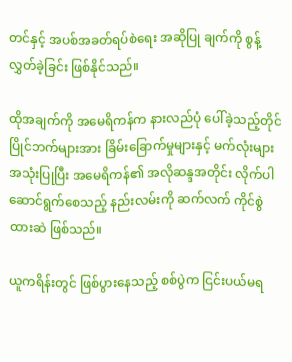တင်နှင့် အပစ်အခတ်ရပ်စဲရေး အဆိုပြု ချက်ကို စွန့်လွှတ်ခဲ့ခြင်း ဖြစ်နိုင်သည်။

ထိုအချက်ကို အမေရိကန်က နားလည်ပုံ ပေါ်ခဲ့သည့်တိုင် ပြိုင်ဘက်များအား ခြိမ်းခြောက်မှုများနှင့် မက်လုံးများ အသုံးပြုပြီး အမေရိကန်၏ အလိုဆန္ဒအတိုင်း လိုက်ပါဆောင်ရွက်စေသည့် နည်းလမ်းကို ဆက်လက် ကိုင်စွဲထားဆဲ ဖြစ်သည်။

ယူကရိန်းတွင် ဖြစ်ပွားနေသည့် စစ်ပွဲက ငြင်းပယ်မရ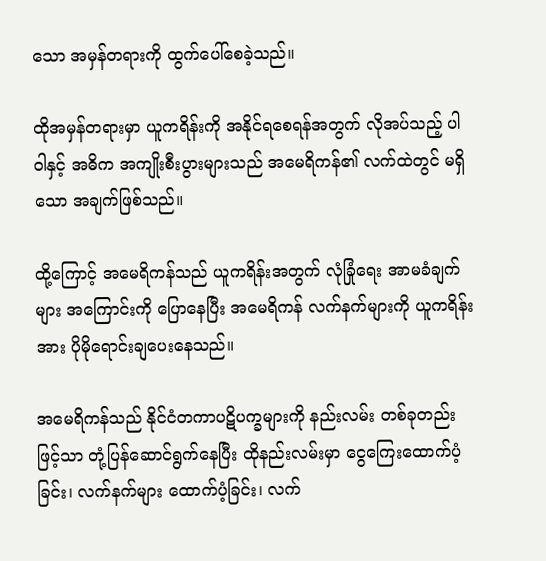သော အမှန်တရားကို ထွက်ပေါ်စေခဲ့သည်။

ထိုအမှန်တရားမှာ ယူကရိန်းကို အနိုင်ရစေရန်အတွက် လိုအပ်သည့် ပါဝါနှင့် အဓိက အကျိုးစီးပွားများသည် အမေရိကန်၏ လက်ထဲတွင် မရှိသော အချက်ဖြစ်သည်။

ထို့ကြောင့် အမေရိကန်သည် ယူကရိန်းအတွက် လုံခြုံရေး အာမခံချက်များ အကြောင်းကို ပြောနေပြီး အမေရိကန် လက်နက်များကို ယူကရိန်းအား ပိုမိုရောင်းချပေးနေသည်။

အမေရိကန်သည် နိုင်ငံတကာပဋိပက္ခများကို နည်းလမ်း တစ်ခုတည်းဖြင့်သာ တုံ့ပြန်ဆောင်ရွက်နေပြီး ထိုနည်းလမ်းမှာ ငွေကြေးထောက်ပံ့ခြင်း၊ လက်နက်များ ထောက်ပံ့ခြင်း၊ လက်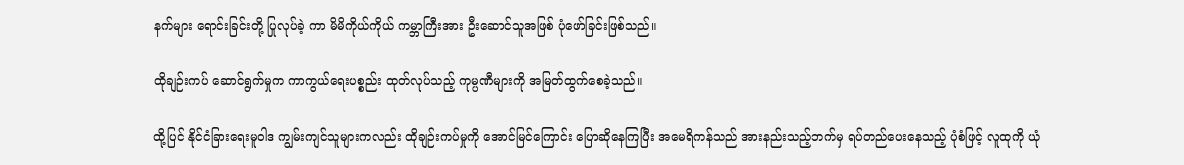နက်များ ရောင်းခြင်းတို့ ပြုလုပ်ခဲ့ ကာ မိမိကိုယ်ကိုယ် ကမ္ဘာကြီးအား ဦးဆောင်သူအဖြစ် ပုံဖော်ခြင်းဖြစ်သည်။

ထိုချဉ်းကပ် ဆောင်ရွက်မှုက ကာကွယ်ရေးပစ္စည်း ထုတ်လုပ်သည့် ကုမ္ပဏီများကို အမြတ်ထွက်စေခဲ့သည်။

ထို့ပြင် နိုင်ငံခြားရေးမူဝါဒ ကျွမ်းကျင်သူများကလည်း ထိုချဉ်းကပ်မှုကို အောင်မြင်ကြောင်း ပြောဆိုနေကြပြီး အမေရိကန်သည် အားနည်းသည့်ဘက်မှ ရပ်တည်ပေးနေသည့် ပုံစံဖြင့် လူထုကို ယုံ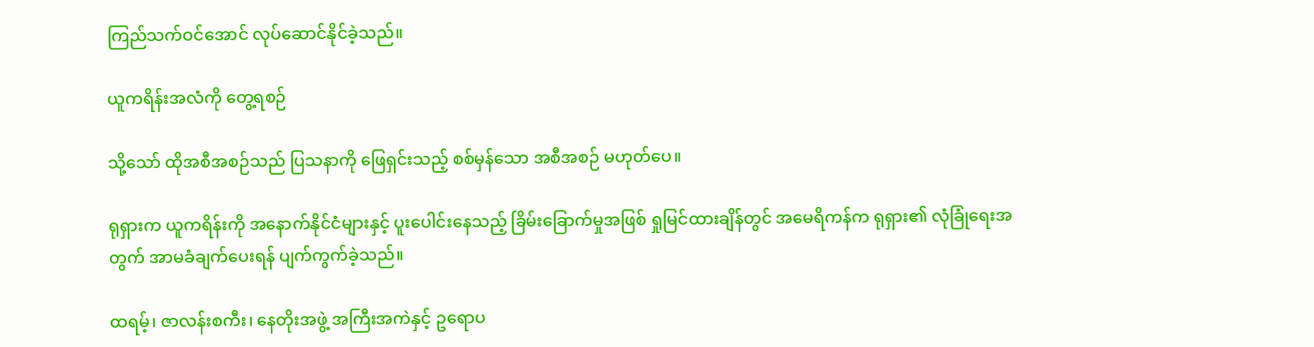ကြည်သက်ဝင်အောင် လုပ်ဆောင်နိုင်ခဲ့သည်။

ယူကရိန်းအလံကို တွေ့ရစဉ်

သို့သော် ထိုအစီအစဉ်သည် ပြသနာကို ဖြေရှင်းသည့် စစ်မှန်သော အစီအစဉ် မဟုတ်ပေ။

ရုရှားက ယူကရိန်းကို အနောက်နိုင်ငံများနှင့် ပူးပေါင်းနေသည့် ခြိမ်းခြောက်မှုအဖြစ် ရှုမြင်ထားချိန်တွင် အမေရိကန်က ရုရှား၏ လုံခြုံရေးအတွက် အာမခံချက်ပေးရန် ပျက်ကွက်ခဲ့သည်။

ထရမ့်၊ ဇာလန်းစကီး၊ နေတိုးအဖွဲ့ အကြီးအကဲနှင့် ဥရောပ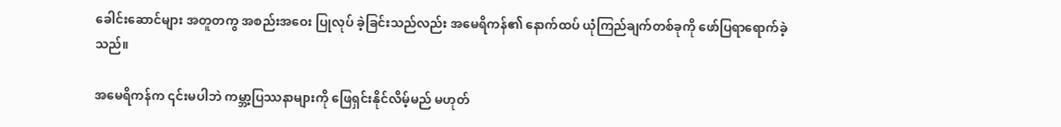ခေါင်းဆောင်များ အတူတကွ အစည်းအဝေး ပြုလုပ် ခဲ့ခြင်းသည်လည်း အမေရိကန်၏ နောက်ထပ် ယုံကြည်ချက်တစ်ခုကို ဖော်ပြရာရောက်ခဲ့သည်။

အမေရိကန်က ၎င်းမပါဘဲ ကမ္ဘာ့ပြဿနာများကို ဖြေရှင်းနိုင်လိမ့်မည် မဟုတ်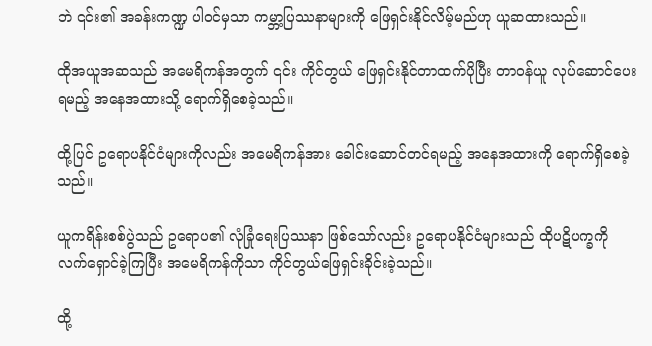ဘဲ ၎င်း၏ အခန်းကဏ္ဍ ပါဝင်မှသာ ကမ္ဘာ့ပြဿနာများကို ဖြေရှင်းနိုင်လိမ့်မည်ဟု ယူဆထားသည်။

ထိုအယူအဆသည် အမေရိကန်အတွက် ၎င်း ကိုင်တွယ် ဖြေရှင်းနိုင်တာထက်ပိုပြီး တာဝန်ယူ လုပ်ဆောင်ပေး ရမည့် အနေအထားသို့ ရောက်ရှိစေခဲ့သည်။

ထို့ပြင် ဥရောပနိုင်ငံများကိုလည်း အမေရိကန်အား ခေါင်းဆောင်တင်ရမည့် အနေအထားကို ရောက်ရှိစေခဲ့သည်။

ယူကရိန်းစစ်ပွဲသည် ဥရောပ၏ လုံခြုံရေးပြဿနာ ဖြစ်သော်လည်း ဥရောပနိုင်ငံများသည် ထိုပဋိပက္ခကို  လက်ရှောင်ခဲ့ကြပြီး အမေရိကန်ကိုသာ ကိုင်တွယ်ဖြေရှင်းခိုင်းခဲ့သည်။

ထို့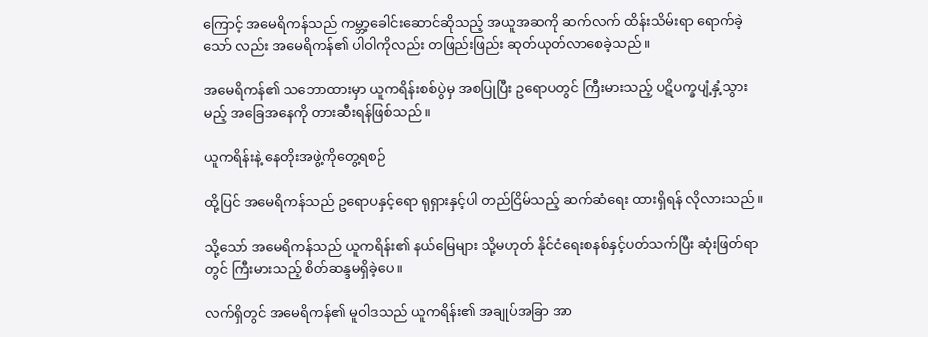ကြောင့် အမေရိကန်သည် ကမ္ဘာ့ခေါင်းဆောင်ဆိုသည့် အယူအဆကို ဆက်လက် ထိန်းသိမ်းရာ ရောက်ခဲ့သော် လည်း အမေရိကန်၏ ပါဝါကိုလည်း တဖြည်းဖြည်း ဆုတ်ယုတ်လာစေခဲ့သည်။

အမေရိကန်၏ သဘောထားမှာ ယူကရိန်းစစ်ပွဲမှ အစပြုပြီး ဥရောပတွင် ကြီးမားသည့် ပဋိပက္ခပျံ့နှံ့သွားမည့် အခြေအနေကို တားဆီးရန်ဖြစ်သည်။

ယူကရိန်းနဲ့ နေတိုးအဖွဲ့ကိုတွေ့ရစဉ်

ထို့ပြင် အမေရိကန်သည် ဥရောပနှင့်ရော ရုရှားနှင့်ပါ တည်ငြိမ်သည့် ဆက်ဆံရေး ထားရှိရန် လိုလားသည်။

သို့သော် အမေရိကန်သည် ယူကရိန်း၏ နယ်မြေများ သို့မဟုတ် နိုင်ငံရေးစနစ်နှင့်ပတ်သက်ပြီး ဆုံးဖြတ်ရာတွင် ကြီးမားသည့် စိတ်ဆန္ဒမရှိခဲ့ပေ။

လက်ရှိတွင် အမေရိကန်၏ မူဝါဒသည် ယူကရိန်း၏ အချုပ်အခြာ အာ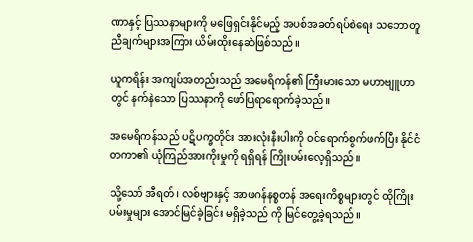ဏာနှင့် ပြဿနာများကို မဖြေရှင်းနိုင်မည့် အပစ်အခတ်ရပ်စဲရေး သဘောတူညီချက်များအကြား ယိမ်းထိုးနေဆဲဖြစ်သည်။

ယူကရိန်း အကျပ်အတည်းသည် အမေရိကန်၏ ကြီးမားသော မဟာဗျူဟာတွင် နက်နဲသော ပြဿနာကို ဖော်ပြရာရောက်ခဲ့သည်။

အမေရိကန်သည် ပဋိပက္ခတိုင်း အားလုံးနီးပါးကို ဝင်ရောက်စွက်ဖက်ပြီး နိုင်ငံတကာ၏ ယုံကြည်အားကိုးမှုကို ရရှိရန် ကြိုးပမ်းလေ့ရှိသည်။

သို့သော် အီရတ်၊ လစ်ဗျားနှင့် အာဖဂန်နစ္စတန် အရေးကိစ္စများတွင် ထိုကြိုးပမ်းမှုများ အောင်မြင်ခဲ့ခြင်း မရှိခဲ့သည် ကို မြင်တွေ့ခဲ့ရသည်။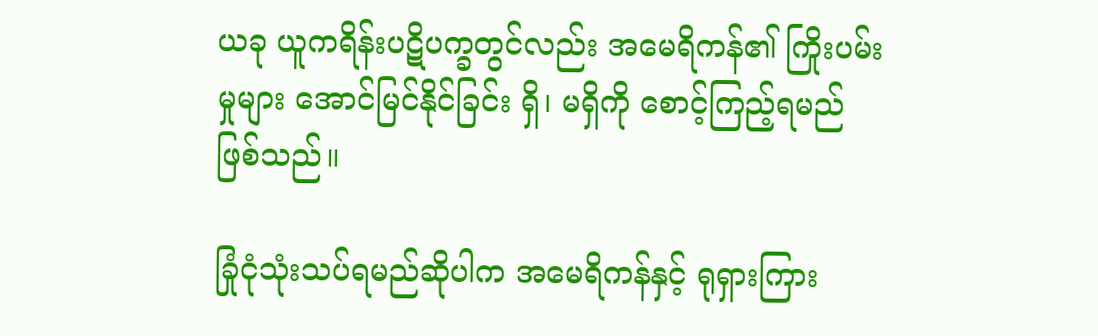ယခု ယူကရိန်းပဋိပက္ခတွင်လည်း အမေရိကန်၏ ကြိုးပမ်းမှုများ အောင်မြင်နိုင်ခြင်း ရှိ၊ မရှိကို စောင့်ကြည့်ရမည် ဖြစ်သည်။

ခြုံငုံသုံးသပ်ရမည်ဆိုပါက အမေရိကန်နှင့် ရုရှားကြား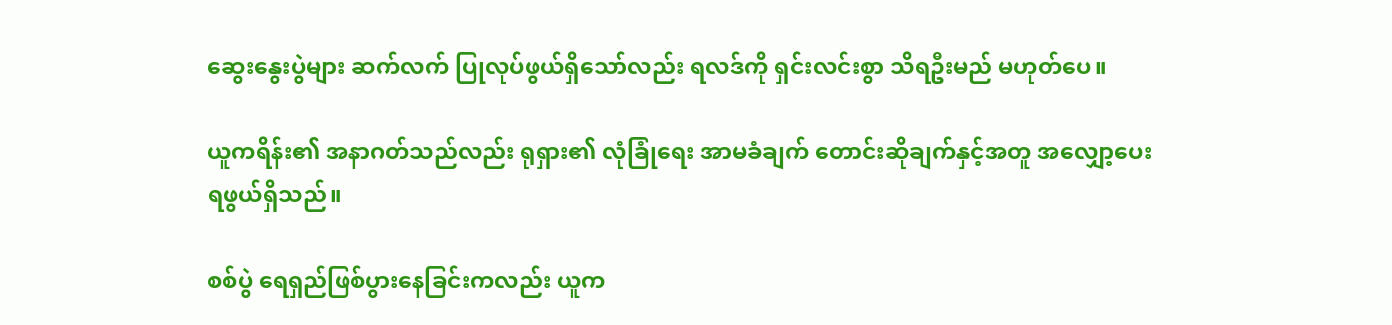ဆွေးနွေးပွဲများ ဆက်လက် ပြုလုပ်ဖွယ်ရှိသော်လည်း ရလဒ်ကို ရှင်းလင်းစွာ သိရဦးမည် မဟုတ်ပေ။

ယူကရိန်း၏ အနာဂတ်သည်လည်း ရုရှား၏ လုံခြုံရေး အာမခံချက် တောင်းဆိုချက်နှင့်အတူ အလျှော့ပေး ရဖွယ်ရှိသည်။

စစ်ပွဲ ရေရှည်ဖြစ်ပွားနေခြင်းကလည်း ယူက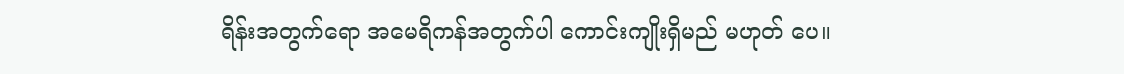ရိန်းအတွက်ရော အမေရိကန်အတွက်ပါ ကောင်းကျိုးရှိမည် မဟုတ် ပေ။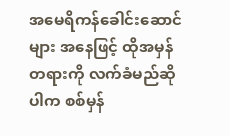အမေရိကန်ခေါင်းဆောင်များ အနေဖြင့် ထိုအမှန်တရားကို လက်ခံမည်ဆိုပါက စစ်မှန်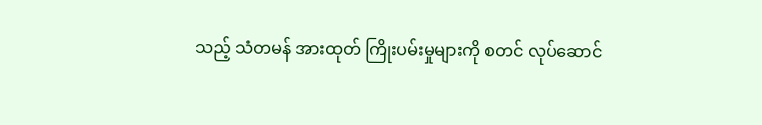သည့် သံတမန် အားထုတ် ကြိုးပမ်းမှုများကို စတင် လုပ်ဆောင်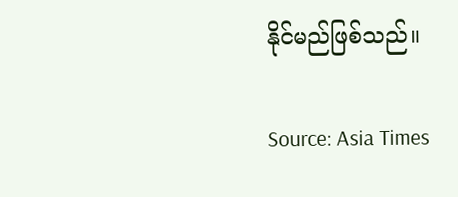နိုင်မည်ဖြစ်သည်။

Source: Asia Times